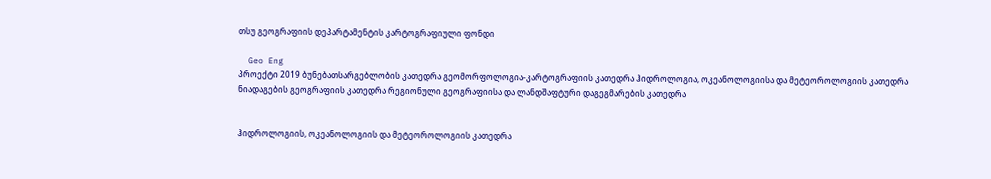თსუ გეოგრაფიის დეპარტამენტის კარტოგრაფიული ფონდი

  Geo Eng
პროექტი 2019 ბუნებათსარგებლობის კათედრა გეომორფოლოგია-კარტოგრაფიის კათედრა ჰიდროლოგია, ოკეანოლოგიისა და მეტეოროლოგიის კათედრა ნიადაგების გეოგრაფიის კათედრა რეგიონული გეოგრაფიისა და ლანდშაფტური დაგეგმარების კათედრა


ჰიდროლოგიის, ოკეანოლოგიის და მეტეოროლოგიის კათედრა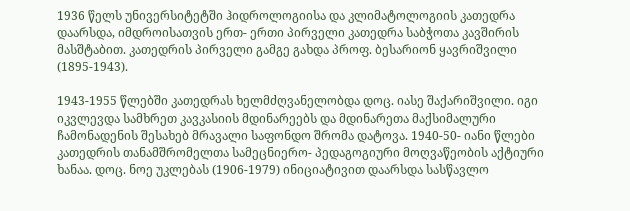1936 წელს უნივერსიტეტში ჰიდროლოგიისა და კლიმატოლოგიის კათედრა დაარსდა, იმდროისათვის ერთ- ერთი პირველი კათედრა საბჭოთა კავშირის მასშტაბით. კათედრის პირველი გამგე გახდა პროფ. ბესარიონ ყავრიშვილი (1895-1943).

1943-1955 წლებში კათედრას ხელმძღვანელობდა დოც. იასე შაქარიშვილი. იგი იკვლევდა სამხრეთ კავკასიის მდინარეებს და მდინარეთა მაქსიმალური ჩამონადენის შესახებ მრავალი საფონდო შრომა დატოვა. 1940-50- იანი წლები კათედრის თანამშრომელთა სამეცნიერო- პედაგოგიური მოღვაწეობის აქტიური ხანაა. დოც. ნოე უკლებას (1906-1979) ინიციატივით დაარსდა სასწავლო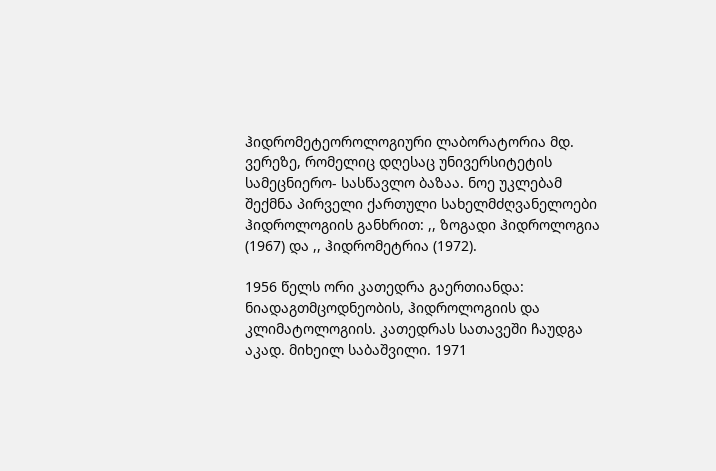ჰიდრომეტეოროლოგიური ლაბორატორია მდ. ვერეზე, რომელიც დღესაც უნივერსიტეტის სამეცნიერო- სასწავლო ბაზაა. ნოე უკლებამ შექმნა პირველი ქართული სახელმძღვანელოები ჰიდროლოგიის განხრით: ,, ზოგადი ჰიდროლოგია (1967) და ,, ჰიდრომეტრია (1972).

1956 წელს ორი კათედრა გაერთიანდა: ნიადაგთმცოდნეობის, ჰიდროლოგიის და კლიმატოლოგიის. კათედრას სათავეში ჩაუდგა აკად. მიხეილ საბაშვილი. 1971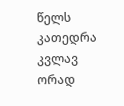წელს კათედრა კვლავ ორად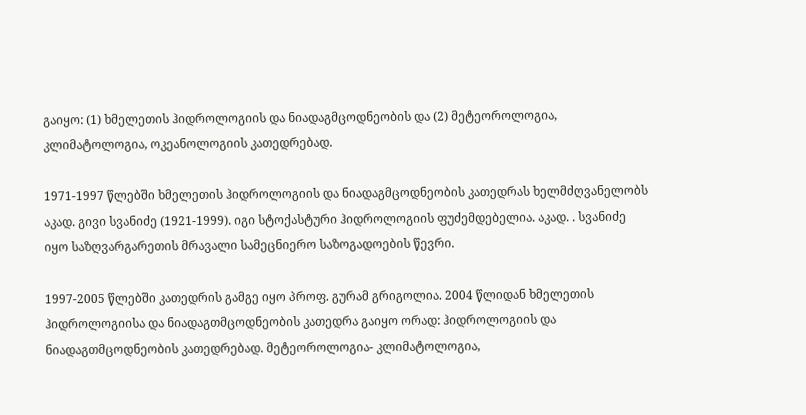გაიყო: (1) ხმელეთის ჰიდროლოგიის და ნიადაგმცოდნეობის და (2) მეტეოროლოგია, კლიმატოლოგია, ოკეანოლოგიის კათედრებად.

1971-1997 წლებში ხმელეთის ჰიდროლოგიის და ნიადაგმცოდნეობის კათედრას ხელმძღვანელობს აკად. გივი სვანიძე (1921-1999). იგი სტოქასტური ჰიდროლოგიის ფუძემდებელია. აკად. . სვანიძე იყო საზღვარგარეთის მრავალი სამეცნიერო საზოგადოების წევრი.

1997-2005 წლებში კათედრის გამგე იყო პროფ. გურამ გრიგოლია. 2004 წლიდან ხმელეთის ჰიდროლოგიისა და ნიადაგთმცოდნეობის კათედრა გაიყო ორად: ჰიდროლოგიის და ნიადაგთმცოდნეობის კათედრებად. მეტეოროლოგია- კლიმატოლოგია,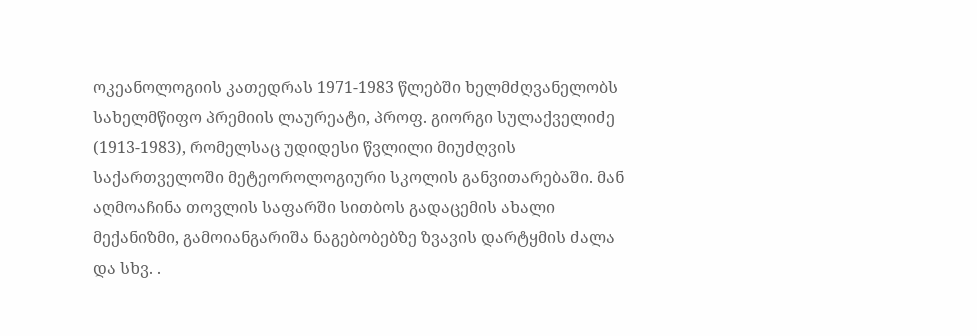ოკეანოლოგიის კათედრას 1971-1983 წლებში ხელმძღვანელობს სახელმწიფო პრემიის ლაურეატი, პროფ. გიორგი სულაქველიძე (1913-1983), რომელსაც უდიდესი წვლილი მიუძღვის საქართველოში მეტეოროლოგიური სკოლის განვითარებაში. მან აღმოაჩინა თოვლის საფარში სითბოს გადაცემის ახალი მექანიზმი, გამოიანგარიშა ნაგებობებზე ზვავის დარტყმის ძალა და სხვ. .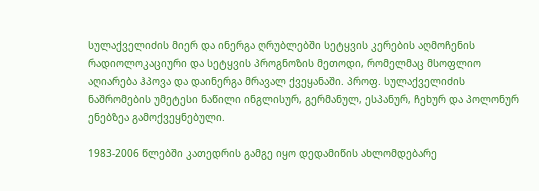სულაქველიძის მიერ და ინერგა ღრუბლებში სეტყვის კერების აღმოჩენის რადიოლოკაციური და სეტყვის პროგნოზის მეთოდი, რომელმაც მსოფლიო აღიარება ჰპოვა და დაინერგა მრავალ ქვეყანაში. პროფ. სულაქველიძის ნაშრომების უმეტესი ნაწილი ინგლისურ, გერმანულ, ესპანურ, ჩეხურ და პოლონურ ენებზეა გამოქვეყნებული.

1983-2006 წლებში კათედრის გამგე იყო დედამიწის ახლომდებარე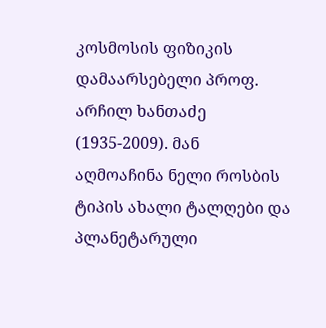კოსმოსის ფიზიკის დამაარსებელი პროფ. არჩილ ხანთაძე (1935-2009). მან აღმოაჩინა ნელი როსბის ტიპის ახალი ტალღები და პლანეტარული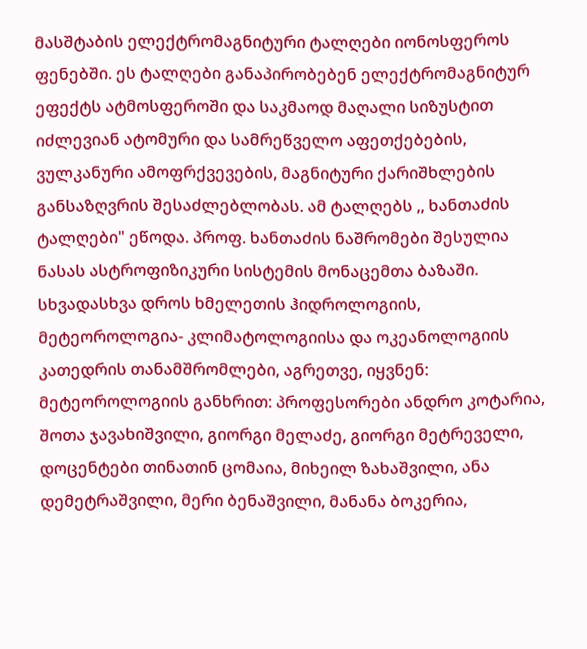მასშტაბის ელექტრომაგნიტური ტალღები იონოსფეროს ფენებში. ეს ტალღები განაპირობებენ ელექტრომაგნიტურ ეფექტს ატმოსფეროში და საკმაოდ მაღალი სიზუსტით იძლევიან ატომური და სამრეწველო აფეთქებების, ვულკანური ამოფრქვევების, მაგნიტური ქარიშხლების განსაზღვრის შესაძლებლობას. ამ ტალღებს ,, ხანთაძის ტალღები" ეწოდა. პროფ. ხანთაძის ნაშრომები შესულია ნასას ასტროფიზიკური სისტემის მონაცემთა ბაზაში. სხვადასხვა დროს ხმელეთის ჰიდროლოგიის, მეტეოროლოგია- კლიმატოლოგიისა და ოკეანოლოგიის კათედრის თანამშრომლები, აგრეთვე, იყვნენ: მეტეოროლოგიის განხრით: პროფესორები ანდრო კოტარია, შოთა ჯავახიშვილი, გიორგი მელაძე, გიორგი მეტრეველი, დოცენტები თინათინ ცომაია, მიხეილ ზახაშვილი, ანა დემეტრაშვილი, მერი ბენაშვილი, მანანა ბოკერია,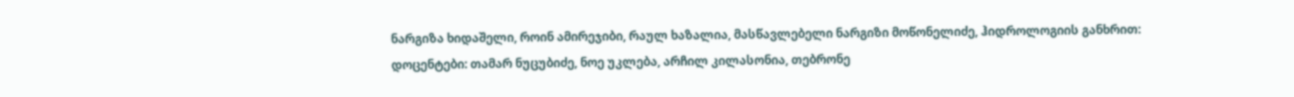ნარგიზა ხიდაშელი, როინ ამირეჯიბი, რაულ ხაზალია, მასწავლებელი ნარგიზი მოწონელიძე, ჰიდროლოგიის განხრით: დოცენტები: თამარ ნუცუბიძე, ნოე უკლება, არჩილ კილასონია, თებრონე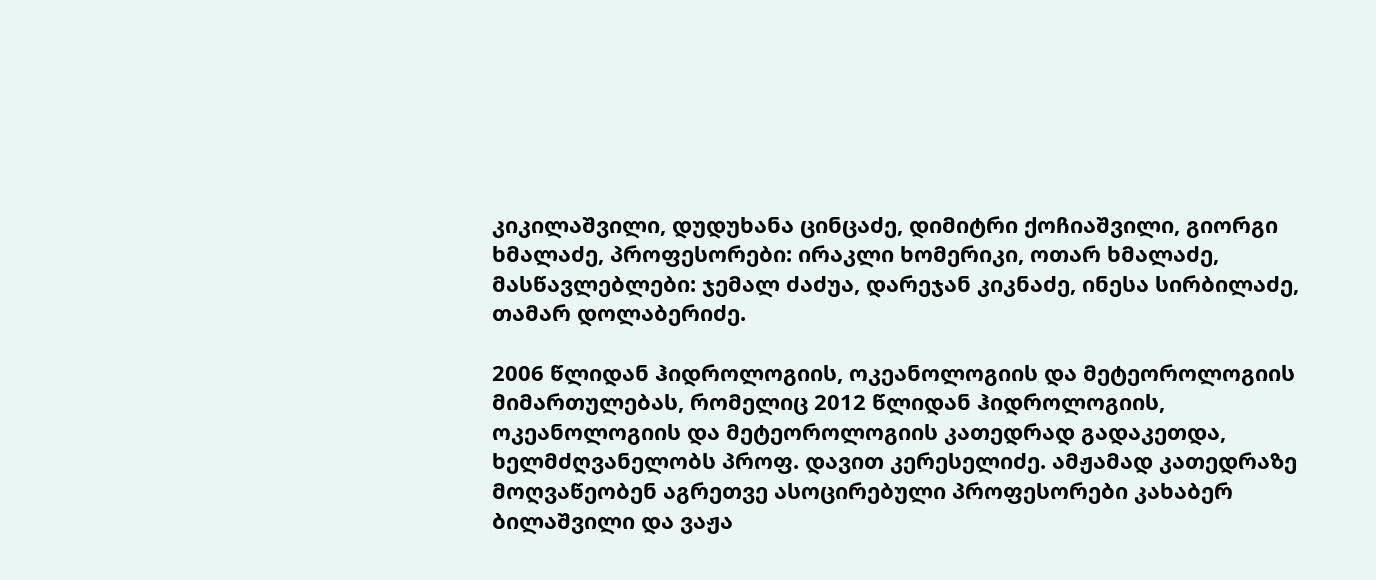კიკილაშვილი, დუდუხანა ცინცაძე, დიმიტრი ქოჩიაშვილი, გიორგი ხმალაძე, პროფესორები: ირაკლი ხომერიკი, ოთარ ხმალაძე, მასწავლებლები: ჯემალ ძაძუა, დარეჯან კიკნაძე, ინესა სირბილაძე, თამარ დოლაბერიძე.

2006 წლიდან ჰიდროლოგიის, ოკეანოლოგიის და მეტეოროლოგიის მიმართულებას, რომელიც 2012 წლიდან ჰიდროლოგიის, ოკეანოლოგიის და მეტეოროლოგიის კათედრად გადაკეთდა, ხელმძღვანელობს პროფ. დავით კერესელიძე. ამჟამად კათედრაზე მოღვაწეობენ აგრეთვე ასოცირებული პროფესორები კახაბერ ბილაშვილი და ვაჟა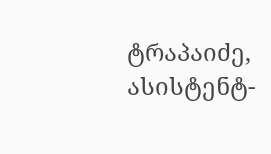ტრაპაიძე, ასისტენტ-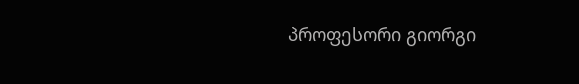პროფესორი გიორგი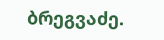ბრეგვაძე.